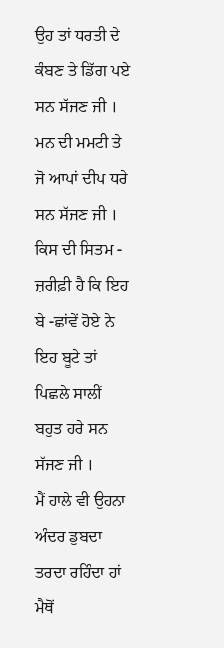ਉਹ ਤਾਂ ਧਰਤੀ ਦੇ ਕੰਬਣ ਤੇ ਡਿੱਗ ਪਏ ਸਨ ਸੱਜਣ ਜੀ ।
ਮਨ ਦੀ ਮਮਟੀ ਤੇ ਜੋ ਆਪਾਂ ਦੀਪ ਧਰੇ ਸਨ ਸੱਜਣ ਜੀ ।
ਕਿਸ ਦੀ ਸਿਤਮ - ਜ਼ਰੀਫ਼ੀ ਹੈ ਕਿ ਇਹ ਬੇ -ਛਾਂਵੇਂ ਹੋਏ ਨੇ
ਇਹ ਬੂਟੇ ਤਾਂ ਪਿਛਲੇ ਸਾਲੀਂ ਬਹੁਤ ਹਰੇ ਸਨ ਸੱਜਣ ਜੀ ।
ਮੈਂ ਹਾਲੇ ਵੀ ਉਹਨਾ ਅੰਦਰ ਡੁਬਦਾ ਤਰਦਾ ਰਹਿੰਦਾ ਹਾਂ
ਮੈਥੋਂ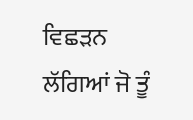ਵਿਛੜਨ ਲੱਗਿਆਂ ਜੋ ਤੂੰ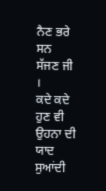ਨੈਣ ਭਰੇ ਸਨ ਸੱਜਣ ਜੀ ।
ਕਦੇ ਕਦੇ ਹੁਣ ਵੀ ਉਹਨਾ ਦੀ ਯਾਦ ਸੁਆਂਦੀ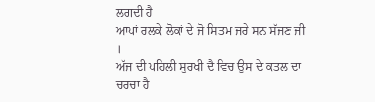ਲਗਦੀ ਹੈ
ਆਪਾਂ ਰਲਕੇ ਲੋਕਾਂ ਦੇ ਜੋ ਸਿਤਮ ਜਰੇ ਸਨ ਸੱਜਣ ਜੀ ।
ਅੱਜ ਦੀ ਪਹਿਲੀ ਸੁਰਖੀ ਦੈ ਵਿਚ ਉਸ ਦੇ ਕਤਲ ਦਾ ਚਰਚਾ ਹੈ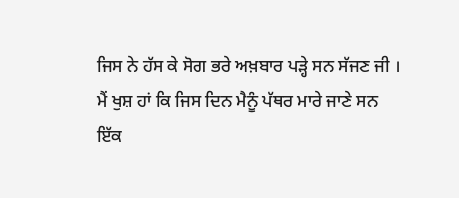ਜਿਸ ਨੇ ਹੱਸ ਕੇ ਸੋਗ ਭਰੇ ਅਖ਼ਬਾਰ ਪੜ੍ਹੇ ਸਨ ਸੱਜਣ ਜੀ ।
ਮੈਂ ਖੁਸ਼ ਹਾਂ ਕਿ ਜਿਸ ਦਿਨ ਮੈਨੂੰ ਪੱਥਰ ਮਾਰੇ ਜਾਣੇ ਸਨ
ਇੱਕ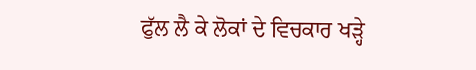ਫੁੱਲ ਲੈ ਕੇ ਲੋਕਾਂ ਦੇ ਵਿਚਕਾਰ ਖੜ੍ਹੇ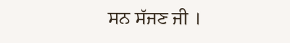ਸਨ ਸੱਜਣ ਜੀ ।